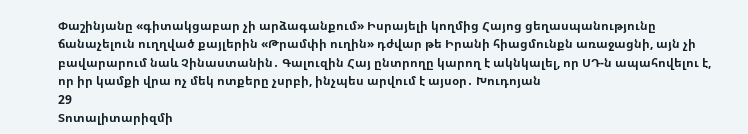Փաշինյանը «գիտակցաբար չի արձագանքում» Իսրայելի կողմից Հայոց ցեղասպանությունը ճանաչելուն ուղղված քայլերին «Թրամփի ուղին» դժվար թե Իրանի հիացմունքն առաջացնի, այն չի բավարարում նաև Չինաստանին․ Գալուզին Հայ ընտրողը կարող է ակնկալել, որ ՍԴ-ն ապահովելու է, որ իր կամքի վրա ոչ մեկ ոտքերը չսրբի, ինչպես արվում է այսօր․ Խուդոյան
29
Տոտալիտարիզմի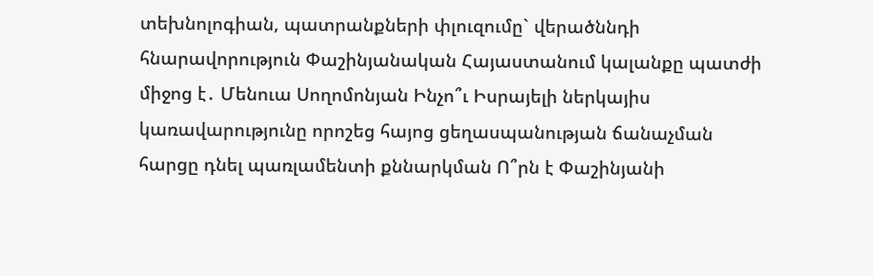տեխնոլոգիան, պատրանքների փլուզումը` վերածննդի հնարավորություն Փաշինյանական Հայաստանում կալանքը պատժի միջոց է․ Մենուա Սողոմոնյան Ինչո՞ւ Իսրայելի ներկայիս կառավարությունը որոշեց հայոց ցեղասպանության ճանաչման հարցը դնել պառլամենտի քննարկման Ո՞րն է Փաշինյանի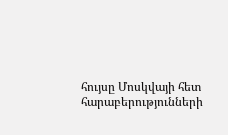հույսը Մոսկվայի հետ հարաբերությունների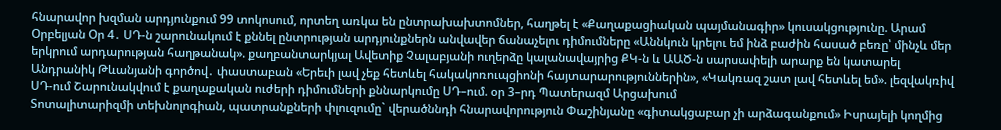հնարավոր խզման արդյունքում 99 տոկոսում, որտեղ առկա են ընտրախախտոմներ, հաղթել է «Քաղաքացիական պայմանագիր» կուսակցությունը. Արամ Օրբելյան Օր 4․ ՍԴ-ն շարունակում է քննել ընտրության արդյունքներն անվավեր ճանաչելու դիմումները «Աննկուն կրելու եմ ինձ բաժին հասած բեռը՝ մինչև մեր երկրում արդարության հաղթանակ». քաղբանտարկյալ Ավետիք Չալաբյանի ուղերձը կալանավայրից ՔԿ-ն և ԱԱԾ-ն սարսափելի արարք են կատարել Անդրանիկ Թևանյանի գործով․ փաստաբան «Երեւի լավ չեք հետևել հակակոռուպցիոնի հայտարարություններին», «Կակռազ շատ լավ հետևել եմ». լեզվակռիվ ՍԴ-ում Շարունակվում է քաղաքական ուժերի դիմումների քննարկումը ՍԴ–ում. օր 3–րդ Պատերազմ Արցախում
Տոտալիտարիզմի տեխնոլոգիան, պատրանքների փլուզումը` վերածննդի հնարավորություն Փաշինյանը «գիտակցաբար չի արձագանքում» Իսրայելի կողմից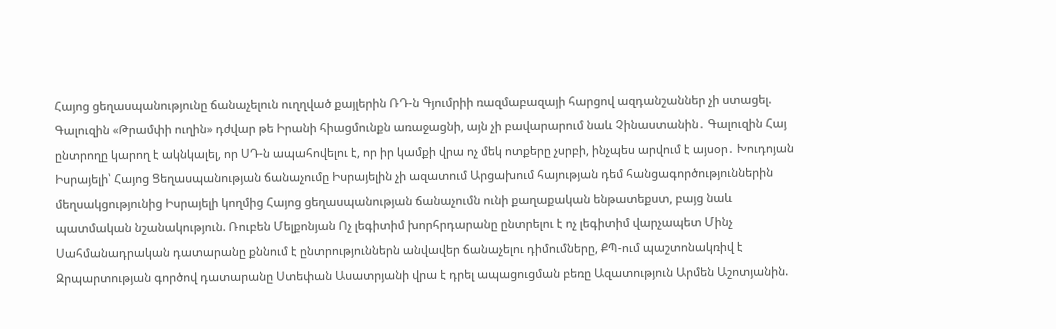Հայոց ցեղասպանությունը ճանաչելուն ուղղված քայլերին ՌԴ-ն Գյումրիի ռազմաբազայի հարցով ազդանշաններ չի ստացել. Գալուզին «Թրամփի ուղին» դժվար թե Իրանի հիացմունքն առաջացնի, այն չի բավարարում նաև Չինաստանին․ Գալուզին Հայ ընտրողը կարող է ակնկալել, որ ՍԴ-ն ապահովելու է, որ իր կամքի վրա ոչ մեկ ոտքերը չսրբի, ինչպես արվում է այսօր․ Խուդոյան Իսրայելի՝ Հայոց Ցեղասպանության ճանաչումը Իսրայելին չի ազատում Արցախում հայության դեմ հանցագործություններին մեղսակցությունից Իսրայելի կողմից Հայոց ցեղասպանության ճանաչումն ունի քաղաքական ենթատեքստ, բայց նաև պատմական նշանակություն. Ռուբեն Մելքոնյան Ոչ լեգիտիմ խորհրդարանը ընտրելու է ոչ լեգիտիմ վարչապետ Մինչ Սահմանադրական դատարանը քննում է ընտրություններն անվավեր ճանաչելու դիմումները, ՔՊ-ում պաշտոնակռիվ է Զրպարտության գործով դատարանը Ստեփան Ասատրյանի վրա է դրել ապացուցման բեռը Ազատություն Արմեն Աշոտյանին.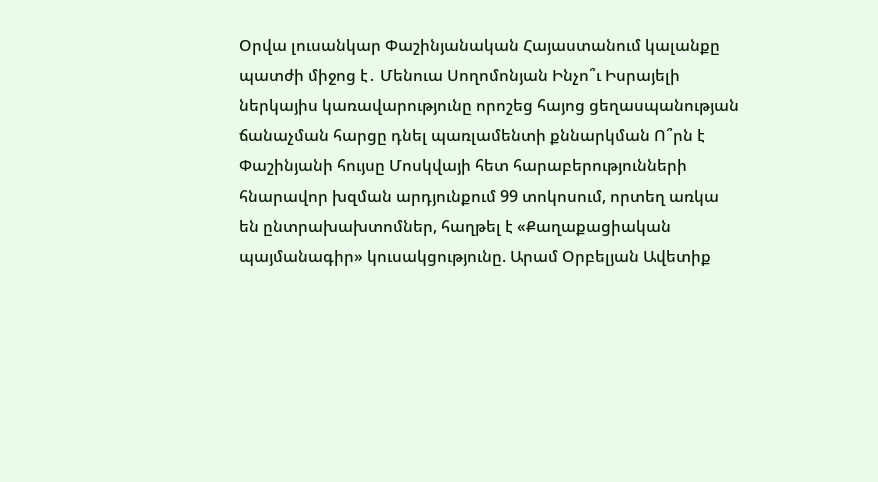Օրվա լուսանկար Փաշինյանական Հայաստանում կալանքը պատժի միջոց է․ Մենուա Սողոմոնյան Ինչո՞ւ Իսրայելի ներկայիս կառավարությունը որոշեց հայոց ցեղասպանության ճանաչման հարցը դնել պառլամենտի քննարկման Ո՞րն է Փաշինյանի հույսը Մոսկվայի հետ հարաբերությունների հնարավոր խզման արդյունքում 99 տոկոսում, որտեղ առկա են ընտրախախտոմներ, հաղթել է «Քաղաքացիական պայմանագիր» կուսակցությունը. Արամ Օրբելյան Ավետիք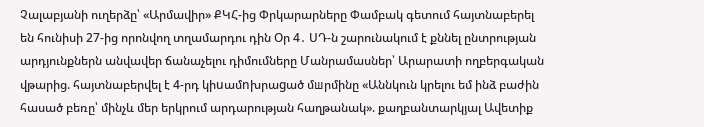Չալաբյանի ուղերձը՝ «Արմավիր» ՔԿՀ-ից Փրկարարները Փամբակ գետում հայտնաբերել են հունիսի 27-ից որոնվող տղամարդու դին Օր 4․ ՍԴ-ն շարունակում է քննել ընտրության արդյունքներն անվավեր ճանաչելու դիմումները Մանրամասներ՝ Արարատի ողբերգական վթարից. հայտնաբերվել է 4-րդ կիuամnխրաgած մшրմինը «Աննկուն կրելու եմ ինձ բաժին հասած բեռը՝ մինչև մեր երկրում արդարության հաղթանակ». քաղբանտարկյալ Ավետիք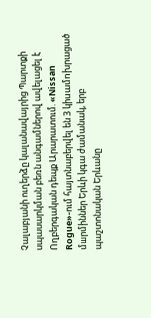Չալաբյանի ուղերձը կալանավայրից Պարտքի սպասարկման բեռն անգամներով ավելացել է Ողբերգական դեպք Արարատում. «Nissan Rogue»-ում հայտնաբերվել են 3 կիuամnխրացած մшրմիններ Երևի կգա ժամանակ, երբ պաշտոնական Երևանը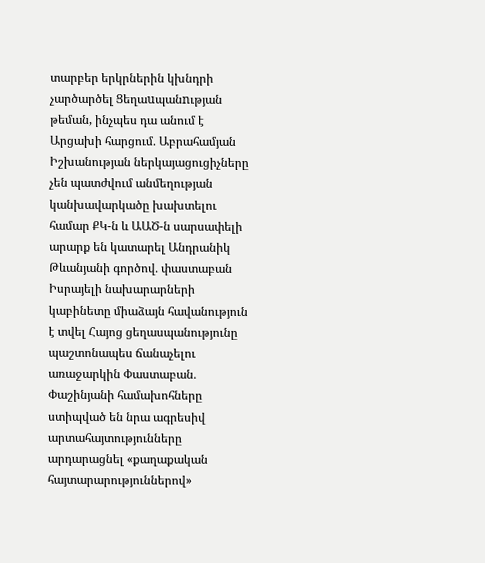տարբեր երկրներին կխնդրի չարծարծել Ցեղաuպանnւթյան թեման, ինչպես դա անում է Արցախի հարցում․ Աբրահամյան Իշխանության ներկայացուցիչները չեն պատժվում անմեղության կանխավարկածը խախտելու համար ՔԿ-ն և ԱԱԾ-ն սարսափելի արարք են կատարել Անդրանիկ Թևանյանի գործով․ փաստաբան Իսրայելի նախարարների կաբինետը միաձայն հավանություն է տվել Հայոց ցեղասպանությունը պաշտոնապես ճանաչելու առաջարկին Փաստաբան․ Փաշինյանի համախոհները ստիպված են նրա ագրեսիվ արտահայտությունները արդարացնել «քաղաքական հայտարարություններով»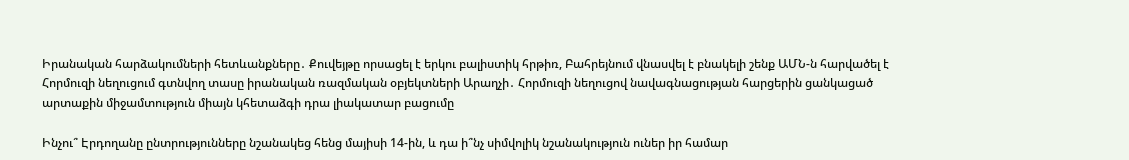Իրանական հարձակումների հետևանքները․ Քուվեյթը որսացել է երկու բալիստիկ հրթիռ, Բահրեյնում վնասվել է բնակելի շենք ԱՄՆ-ն հարվածել է Հորմուզի նեղուցում գտնվող տասը իրանական ռազմական օբյեկտների Արաղչի․ Հորմուզի նեղուցով նավագնացության հարցերին ցանկացած արտաքին միջամտություն միայն կհետաձգի դրա լիակատար բացումը

Ինչու՞ Էրդողանը ընտրությունները նշանակեց հենց մայիսի 14-ին, և դա ի՞նչ սիմվոլիկ նշանակություն ուներ իր համար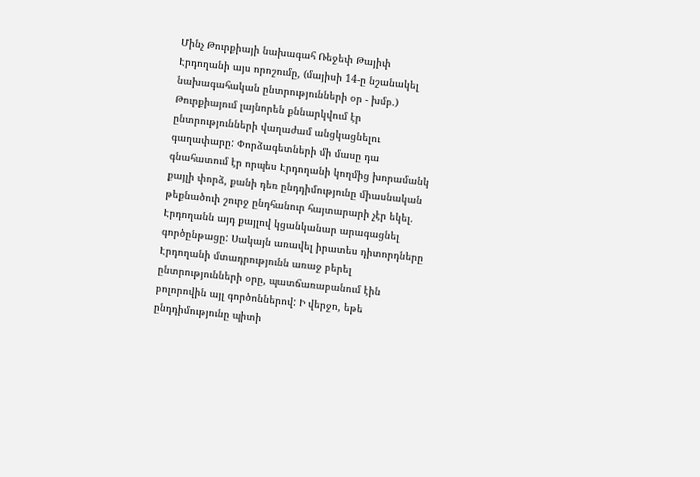Մինչ Թուրքիայի նախագահ Ռեջեփ Թայիփ Էրդողանի այս որոշումը, (մայիսի 14-ը նշանակել նախագահական ընտրությունների օր - խմբ.) Թուրքիայում լայնորեն քննարկվում էր ընտրությունների վաղաժամ անցկացնելու գաղափարը: Փորձագետների մի մասը դա գնահատում էր որպես Էրդողանի կողմից խորամանկ քայլի փորձ, քանի դեռ ընդդիմությունը միասնական թեքնածուի շուրջ ընդհանուր հայտարարի չէր եկել. Էրդողանն այդ քայլով կցանկանար արագացնել գործընթացը: Սակայն առավել իրատես դիտորդները Էրդողանի մտադրությունն առաջ բերել ընտրությունների օրը, պատճառաբանում էին բոլորովին այլ գործոններով: Ի վերջո, եթե ընդդիմությունը պիտի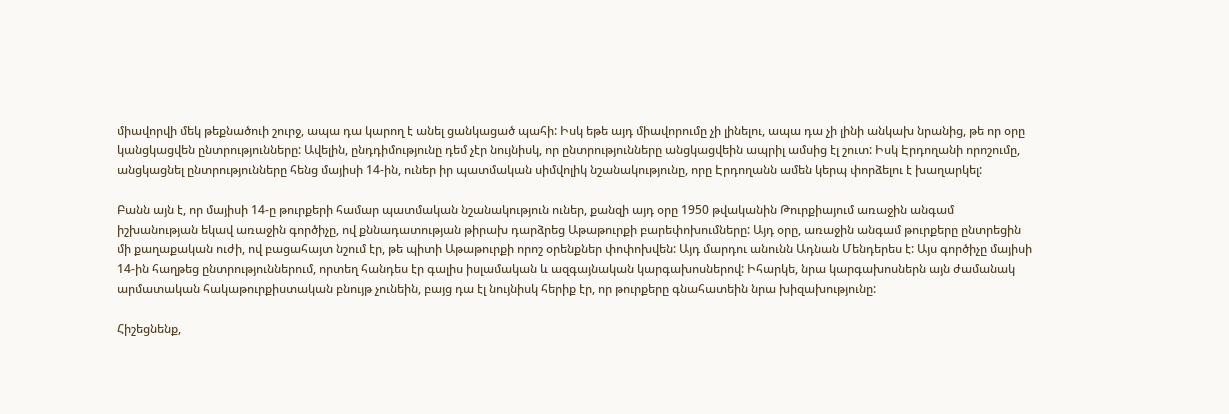միավորվի մեկ թեքնածուի շուրջ, ապա դա կարող է անել ցանկացած պահի: Իսկ եթե այդ միավորումը չի լինելու, ապա դա չի լինի անկախ նրանից, թե որ օրը կանցկացվեն ընտրությունները: Ավելին, ընդդիմությունը դեմ չէր նույնիսկ, որ ընտրությունները անցկացվեին ապրիլ ամսից էլ շուտ: Իսկ Էրդողանի որոշումը, անցկացնել ընտրությունները հենց մայիսի 14-ին, ուներ իր պատմական սիմվոլիկ նշանակությունը, որը Էրդողանն ամեն կերպ փորձելու է խաղարկել:

Բանն այն է, որ մայիսի 14-ը թուրքերի համար պատմական նշանակություն ուներ, քանզի այդ օրը 1950 թվականին Թուրքիայում առաջին անգամ իշխանության եկավ առաջին գործիչը, ով քննադատության թիրախ դարձրեց Աթաթուրքի բարեփոխումները: Այդ օրը, առաջին անգամ թուրքերը ընտրեցին մի քաղաքական ուժի, ով բացահայտ նշում էր, թե պիտի Աթաթուրքի որոշ օրենքներ փոփոխվեն: Այդ մարդու անունն Ադնան Մենդերես է: Այս գործիչը մայիսի 14-ին հաղթեց ընտրություններում, որտեղ հանդես էր գալիս իսլամական և ազգայնական կարգախոսներով: Իհարկե, նրա կարգախոսներն այն ժամանակ արմատական հակաթուրքիստական բնույթ չունեին, բայց դա էլ նույնիսկ հերիք էր, որ թուրքերը գնահատեին նրա խիզախությունը:

Հիշեցնենք,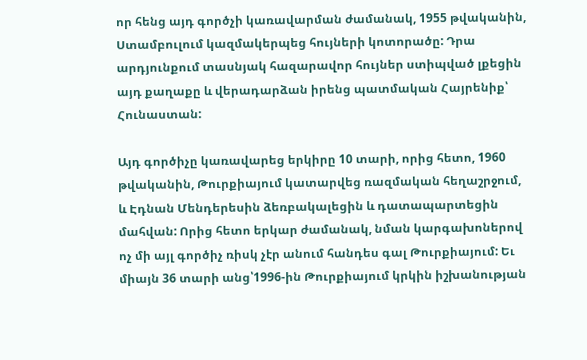որ հենց այդ գործչի կառավարման ժամանակ, 1955 թվականին, Ստամբուլում կազմակերպեց հույների կոտորածը: Դրա արդյունքում տասնյակ հազարավոր հույներ ստիպված լքեցին այդ քաղաքը և վերադարձան իրենց պատմական Հայրենիք՝ Հունաստան:

Այդ գործիչը կառավարեց երկիրը 10 տարի, որից հետո, 1960 թվականին, Թուրքիայում կատարվեց ռազմական հեղաշրջում, և Էդնան Մենդերեսին ձեռբակալեցին և դատապարտեցին մահվան: Որից հետո երկար ժամանակ, նման կարգախոներով ոչ մի այլ գործիչ ռիսկ չէր անում հանդես գալ Թուրքիայում: Եւ միայն 36 տարի անց՝1996-ին Թուրքիայում կրկին իշխանության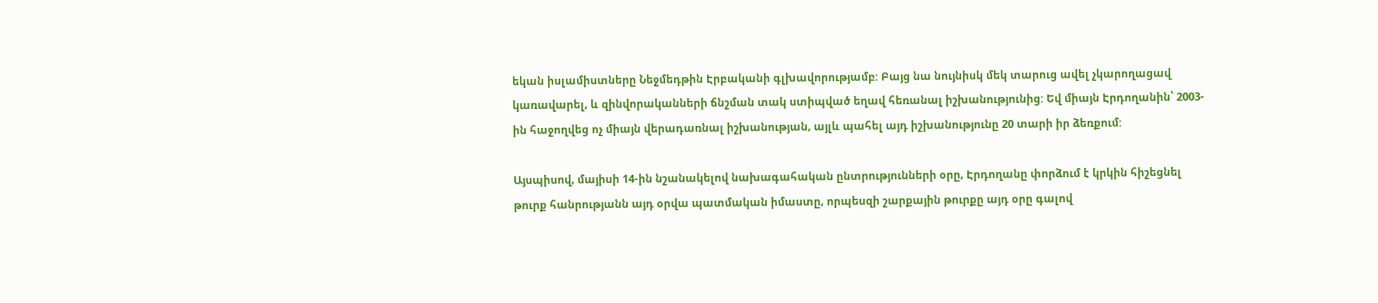եկան իսլամիստները Նեջմեդթին Էրբականի գլխավորությամբ: Բայց նա նույնիսկ մեկ տարուց ավել չկարողացավ կառավարել, և զինվորականների ճնշման տակ ստիպված եղավ հեռանալ իշխանությունից: Եվ միայն Էրդողանին՝ 2003-ին հաջողվեց ոչ միայն վերադառնալ իշխանության, այլև պահել այդ իշխանությունը 20 տարի իր ձեռքում:

Այսպիսով, մայիսի 14-ին նշանակելով նախագահական ընտրությունների օրը, Էրդողանը փորձում է կրկին հիշեցնել թուրք հանրությանն այդ օրվա պատմական իմաստը, որպեսզի շարքային թուրքը այդ օրը գալով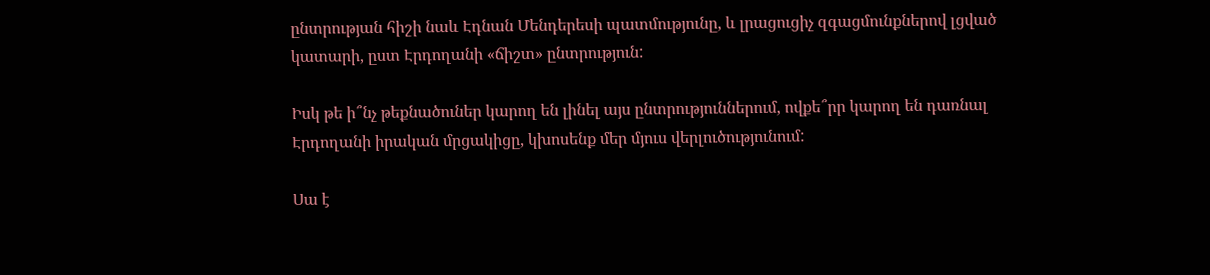ընտրության հիշի նաև Էդնան Մենդերեսի պատմությունը, և լրացուցիչ զգացմունքներով լցված կատարի, ըստ Էրդողանի «ճիշտ» ընտրություն:

Իսկ թե ի՞նչ թեքնածուներ կարող են լինել այս ընտրություններում, ովքե՞րր կարող են դառնալ Էրդողանի իրական մրցակիցը, կխոսենք մեր մյուս վերլուծությունում:

Սա է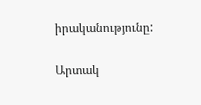իրականությունը:

Արտակ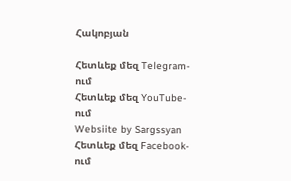Հակոբյան

Հետևեք մեզ Telegram-ում
Հետևեք մեզ YouTube-ում
Websiite by Sargssyan
Հետևեք մեզ Facebook-ում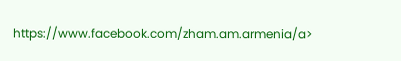https://www.facebook.com/zham.am.armenia/a>